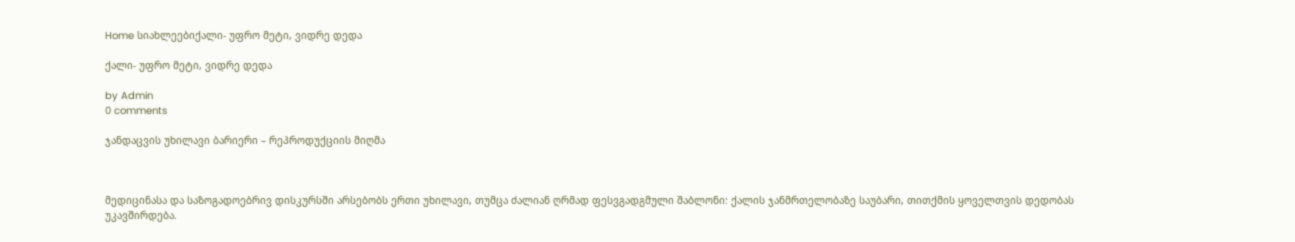Home სიახლეებიქალი- უფრო მეტი, ვიდრე დედა

ქალი- უფრო მეტი, ვიდრე დედა

by Admin
0 comments

ჯანდაცვის უხილავი ბარიერი – რეპროდუქციის მიღმა



მედიცინასა და საზოგადოებრივ დისკურსში არსებობს ერთი უხილავი, თუმცა ძალიან ღრმად ფესვგადგმული შაბლონი: ქალის ჯანმრთელობაზე საუბარი, თითქმის ყოველთვის დედობას უკავშირდება.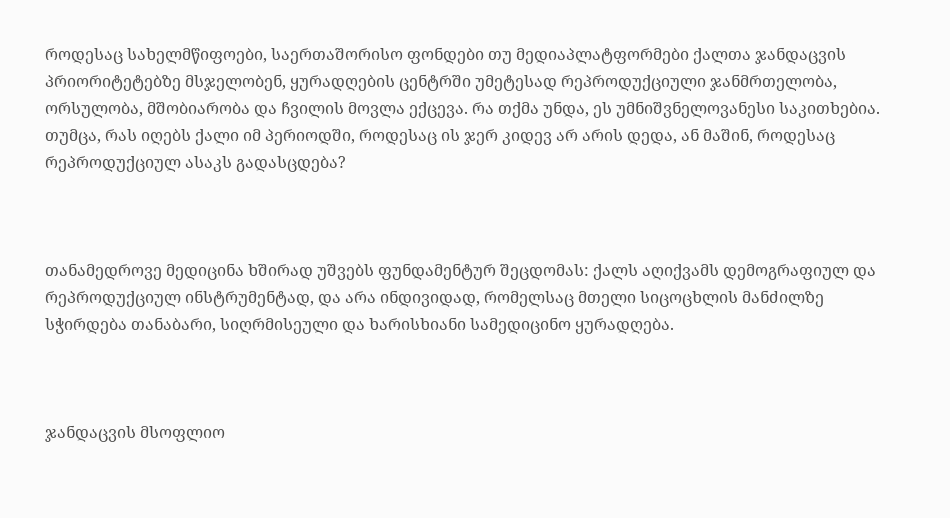როდესაც სახელმწიფოები, საერთაშორისო ფონდები თუ მედიაპლატფორმები ქალთა ჯანდაცვის პრიორიტეტებზე მსჯელობენ, ყურადღების ცენტრში უმეტესად რეპროდუქციული ჯანმრთელობა, ორსულობა, მშობიარობა და ჩვილის მოვლა ექცევა. რა თქმა უნდა, ეს უმნიშვნელოვანესი საკითხებია. თუმცა, რას იღებს ქალი იმ პერიოდში, როდესაც ის ჯერ კიდევ არ არის დედა, ან მაშინ, როდესაც რეპროდუქციულ ასაკს გადასცდება?



თანამედროვე მედიცინა ხშირად უშვებს ფუნდამენტურ შეცდომას: ქალს აღიქვამს დემოგრაფიულ და რეპროდუქციულ ინსტრუმენტად, და არა ინდივიდად, რომელსაც მთელი სიცოცხლის მანძილზე სჭირდება თანაბარი, სიღრმისეული და ხარისხიანი სამედიცინო ყურადღება.



ჯანდაცვის მსოფლიო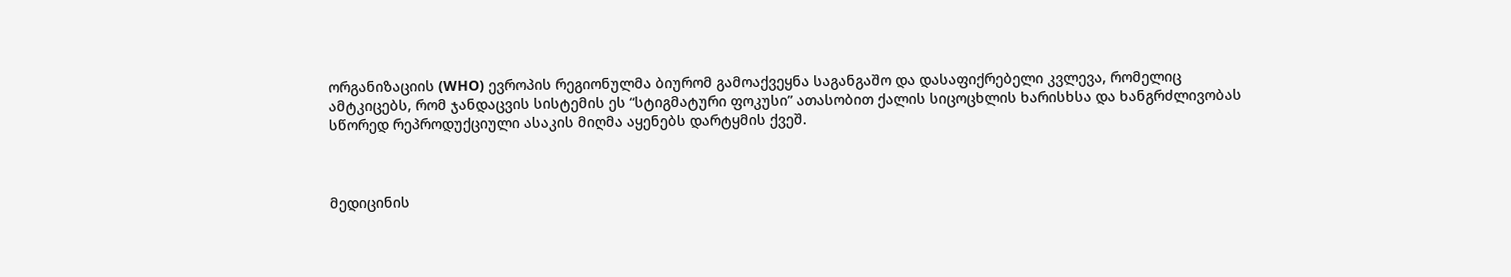ორგანიზაციის (WHO) ევროპის რეგიონულმა ბიურომ გამოაქვეყნა საგანგაშო და დასაფიქრებელი კვლევა, რომელიც ამტკიცებს, რომ ჯანდაცვის სისტემის ეს “სტიგმატური ფოკუსი” ათასობით ქალის სიცოცხლის ხარისხსა და ხანგრძლივობას სწორედ რეპროდუქციული ასაკის მიღმა აყენებს დარტყმის ქვეშ.



მედიცინის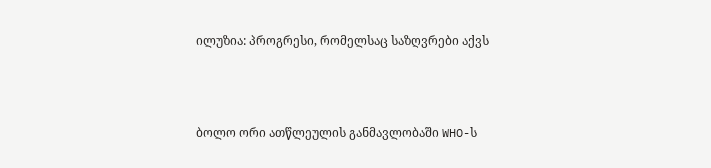ილუზია: პროგრესი, რომელსაც საზღვრები აქვს



ბოლო ორი ათწლეულის განმავლობაში WHO-ს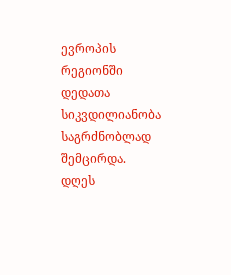ევროპის რეგიონში დედათა სიკვდილიანობა საგრძნობლად შემცირდა. დღეს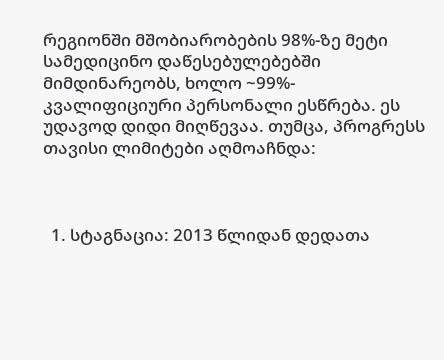რეგიონში მშობიარობების 98%-ზე მეტი სამედიცინო დაწესებულებებში მიმდინარეობს, ხოლო ~99%- კვალიფიციური პერსონალი ესწრება. ეს უდავოდ დიდი მიღწევაა. თუმცა, პროგრესს თავისი ლიმიტები აღმოაჩნდა:



  1. სტაგნაცია: 2013 წლიდან დედათა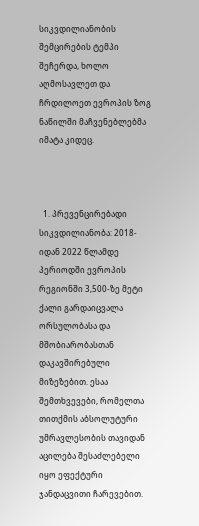სიკვდილიანობის შემცირების ტემპი შეჩერდა, ხოლო აღმოსავლეთ და ჩრდილოეთ ევროპის ზოგ ნაწილში მაჩვენებლებმა იმატა კიდეც.



  1. პრევენცირებადი სიკვდილიანობა: 2018-იდან 2022 წლამდე პერიოდში ევროპის რეგიონში 3,500-ზე მეტი ქალი გარდაიცვალა ორსულობასა და მშობიარობასთან დაკავშირებული მიზეზებით. ესაა შემთხვევები, რომელთა თითქმის აბსოლუტური უმრავლესობის თავიდან აცილება შესაძლებელი იყო ეფექტური ჯანდაცვითი ჩარევებით.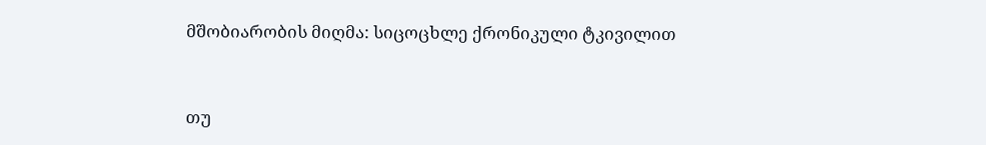მშობიარობის მიღმა: სიცოცხლე ქრონიკული ტკივილით



თუ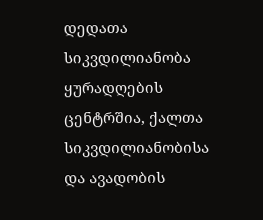დედათა სიკვდილიანობა ყურადღების ცენტრშია, ქალთა სიკვდილიანობისა და ავადობის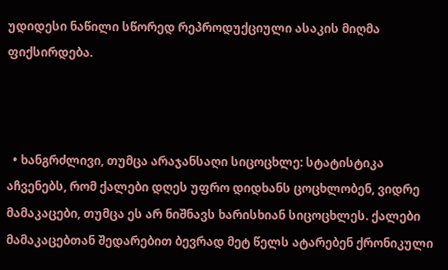უდიდესი ნაწილი სწორედ რეპროდუქციული ასაკის მიღმა ფიქსირდება.



  • ხანგრძლივი, თუმცა არაჯანსაღი სიცოცხლე: სტატისტიკა აჩვენებს, რომ ქალები დღეს უფრო დიდხანს ცოცხლობენ, ვიდრე მამაკაცები, თუმცა ეს არ ნიშნავს ხარისხიან სიცოცხლეს. ქალები მამაკაცებთან შედარებით ბევრად მეტ წელს ატარებენ ქრონიკული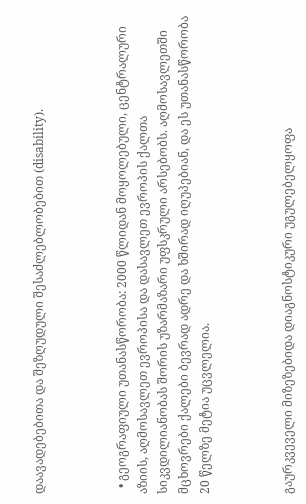დაავადებებითა და შეზღუდული შესაძლებლობებით (disability).



  • გეოგრაფიული უთანასწორობა: 2000 წლიდან მოყოლებული, ცენტრალური აზიის, აღმოსავლეთ ევროპისა და დასავლეთ ევროპის ქალთა სიკვდილიანობას შორის უზარმაზარი უფსკრული არსებობს. აღმოსავლეთში მცხოვრები ქალები ბევრად ადრე და ხშირად იღუპებიან, და ეს უთანასწორობა 20 წელზე მეტია უცვლელია.



გაურკვეველი მიზეზებიდა დიაგნოსტიკური უგულებელყოფა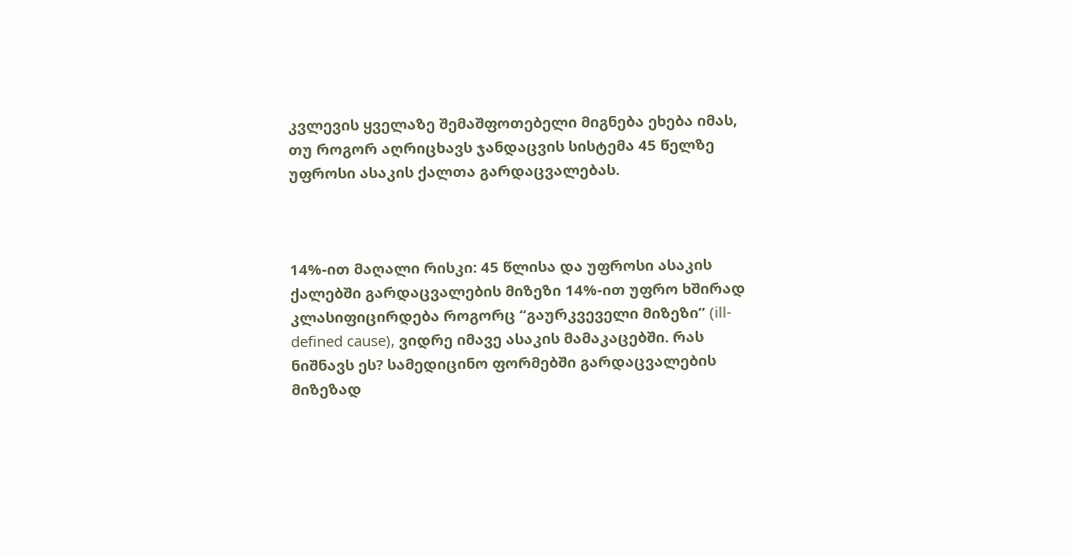კვლევის ყველაზე შემაშფოთებელი მიგნება ეხება იმას, თუ როგორ აღრიცხავს ჯანდაცვის სისტემა 45 წელზე უფროსი ასაკის ქალთა გარდაცვალებას.



14%-ით მაღალი რისკი: 45 წლისა და უფროსი ასაკის ქალებში გარდაცვალების მიზეზი 14%-ით უფრო ხშირად კლასიფიცირდება როგორც “გაურკვეველი მიზეზი” (ill-defined cause), ვიდრე იმავე ასაკის მამაკაცებში. რას ნიშნავს ეს? სამედიცინო ფორმებში გარდაცვალების მიზეზად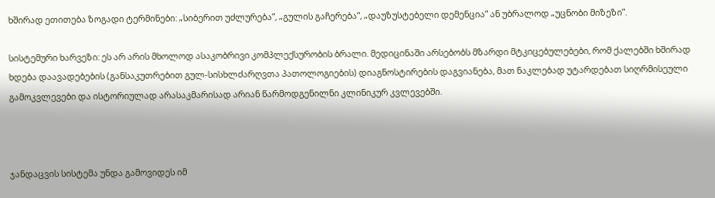ხშირად ეთითება ზოგადი ტერმინები: „სიბერით უძლურება“, „გულის გაჩერება“, „დაუზუსტებელი დემენცია“ ან უბრალოდ „უცნობი მიზეზი“.

სისტემური ხარვეზი: ეს არ არის მხოლოდ ასაკობრივი კომპლექსურობის ბრალი. მედიცინაში არსებობს მზარდი მტკიცებულებები, რომ ქალებში ხშირად ხდება დაავადებების (განსაკუთრებით გულ-სისხლძარღვთა პათოლოგიების) დიაგნოსტირების დაგვიანება, მათ ნაკლებად უტარდებათ სიღრმისეული გამოკვლევები და ისტორიულად არასაკმარისად არიან წარმოდგენილნი კლინიკურ კვლევებში.



ჯანდაცვის სისტემა უნდა გამოვიდეს იმ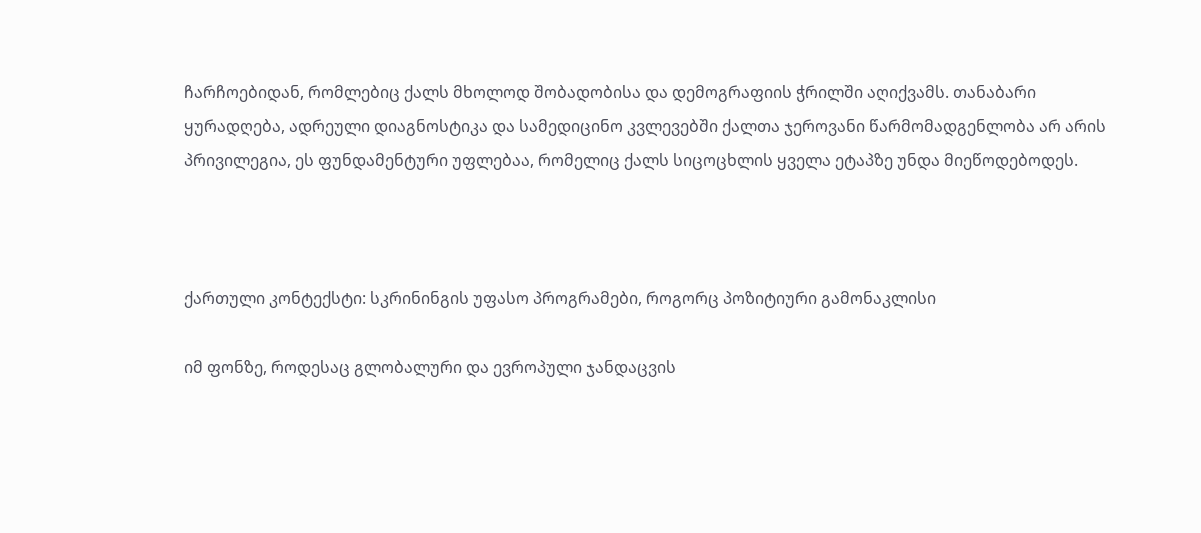ჩარჩოებიდან, რომლებიც ქალს მხოლოდ შობადობისა და დემოგრაფიის ჭრილში აღიქვამს. თანაბარი ყურადღება, ადრეული დიაგნოსტიკა და სამედიცინო კვლევებში ქალთა ჯეროვანი წარმომადგენლობა არ არის პრივილეგია, ეს ფუნდამენტური უფლებაა, რომელიც ქალს სიცოცხლის ყველა ეტაპზე უნდა მიეწოდებოდეს.



ქართული კონტექსტი: სკრინინგის უფასო პროგრამები, როგორც პოზიტიური გამონაკლისი

იმ ფონზე, როდესაც გლობალური და ევროპული ჯანდაცვის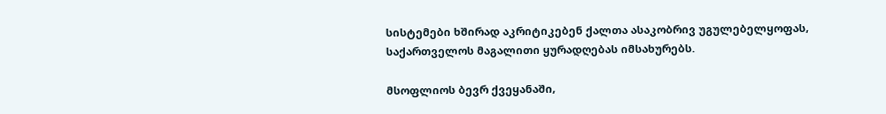სისტემები ხშირად აკრიტიკებენ ქალთა ასაკობრივ უგულებელყოფას, საქართველოს მაგალითი ყურადღებას იმსახურებს.

მსოფლიოს ბევრ ქვეყანაში,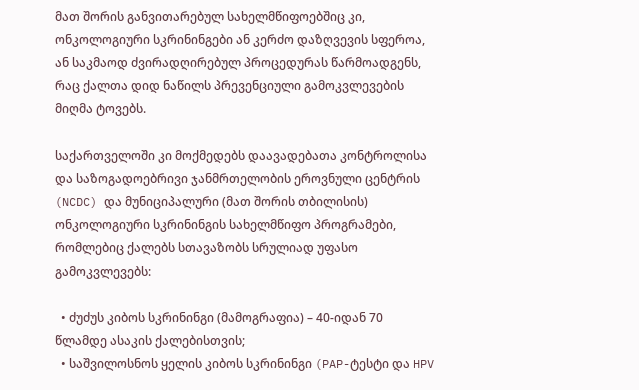მათ შორის განვითარებულ სახელმწიფოებშიც კი, ონკოლოგიური სკრინინგები ან კერძო დაზღვევის სფეროა, ან საკმაოდ ძვირადღირებულ პროცედურას წარმოადგენს, რაც ქალთა დიდ ნაწილს პრევენციული გამოკვლევების მიღმა ტოვებს.

საქართველოში კი მოქმედებს დაავადებათა კონტროლისა და საზოგადოებრივი ჯანმრთელობის ეროვნული ცენტრის (NCDC) და მუნიციპალური (მათ შორის თბილისის) ონკოლოგიური სკრინინგის სახელმწიფო პროგრამები, რომლებიც ქალებს სთავაზობს სრულიად უფასო გამოკვლევებს:

  • ძუძუს კიბოს სკრინინგი (მამოგრაფია) – 40-იდან 70 წლამდე ასაკის ქალებისთვის;
  • საშვილოსნოს ყელის კიბოს სკრინინგი (PAP-ტესტი და HPV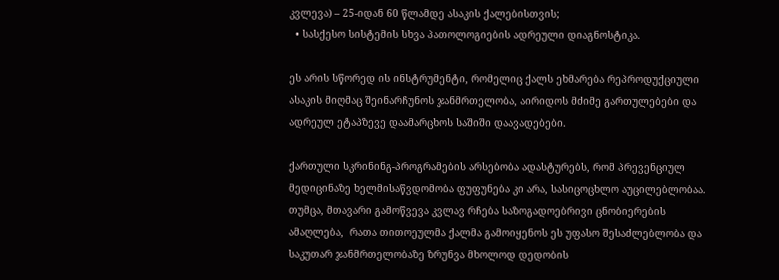კვლევა) – 25-იდან 60 წლამდე ასაკის ქალებისთვის;
  • სასქესო სისტემის სხვა პათოლოგიების ადრეული დიაგნოსტიკა.

ეს არის სწორედ ის ინსტრუმენტი, რომელიც ქალს ეხმარება რეპროდუქციული ასაკის მიღმაც შეინარჩუნოს ჯანმრთელობა, აირიდოს მძიმე გართულებები და ადრეულ ეტაპზევე დაამარცხოს საშიში დაავადებები.

ქართული სკრინინგ-პროგრამების არსებობა ადასტურებს, რომ პრევენციულ მედიცინაზე ხელმისაწვდომობა ფუფუნება კი არა, სასიცოცხლო აუცილებლობაა. თუმცა, მთავარი გამოწვევა კვლავ რჩება საზოგადოებრივი ცნობიერების ამაღლება,  რათა თითოეულმა ქალმა გამოიყენოს ეს უფასო შესაძლებლობა და საკუთარ ჯანმრთელობაზე ზრუნვა მხოლოდ დედობის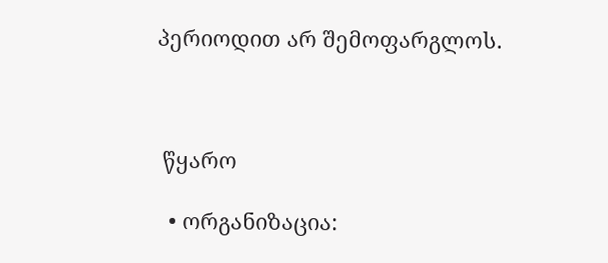პერიოდით არ შემოფარგლოს.



 წყარო

  • ორგანიზაცია: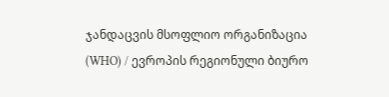ჯანდაცვის მსოფლიო ორგანიზაცია (WHO) / ევროპის რეგიონული ბიურო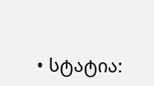• სტატია: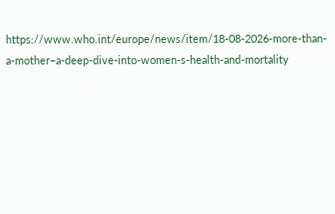https://www.who.int/europe/news/item/18-08-2026-more-than-a-mother–a-deep-dive-into-women-s-health-and-mortality